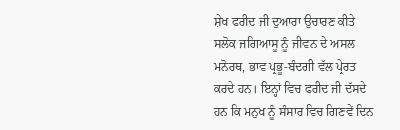ਸ਼ੇਖ ਫਰੀਦ ਜੀ ਦੁਆਰਾ ਉਚਾਰਣ ਕੀਤੇ
ਸਲੋਕ ਜਗਿਆਸੂ ਨੂੰ ਜੀਵਨ ਦੇ ਅਸਲ ਮਨੋਰਥ, ਭਾਵ ਪ੍ਰਭੂ-ਬੰਦਗੀ ਵੱਲ ਪ੍ਰੇਰਤ ਕਰਦੇ ਹਨ। ਇਨ੍ਹਾਂ ਵਿਚ ਫਰੀਦ ਜੀ ਦੱਸਦੇ ਹਨ ਕਿ ਮਨੁਖ ਨੂੰ ਸੰਸਾਰ ਵਿਚ ਗਿਣਵੇਂ ਦਿਨ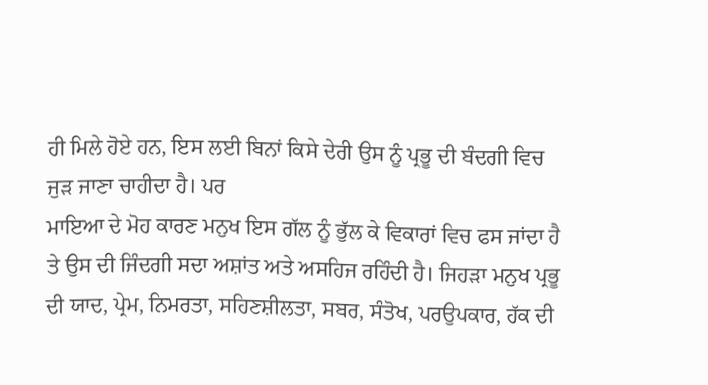ਹੀ ਮਿਲੇ ਹੋਏ ਹਨ, ਇਸ ਲਈ ਬਿਨਾਂ ਕਿਸੇ ਦੇਰੀ ਉਸ ਨੂੰ ਪ੍ਰਭੂ ਦੀ ਬੰਦਗੀ ਵਿਚ ਜੁੜ ਜਾਣਾ ਚਾਹੀਦਾ ਹੈ। ਪਰ
ਮਾਇਆ ਦੇ ਮੋਹ ਕਾਰਣ ਮਨੁਖ ਇਸ ਗੱਲ ਨੂੰ ਭੁੱਲ ਕੇ ਵਿਕਾਰਾਂ ਵਿਚ ਫਸ ਜਾਂਦਾ ਹੈ ਤੇ ਉਸ ਦੀ ਜਿੰਦਗੀ ਸਦਾ ਅਸ਼ਾਂਤ ਅਤੇ ਅਸਹਿਜ ਰਹਿੰਦੀ ਹੈ। ਜਿਹੜਾ ਮਨੁਖ ਪ੍ਰਭੂ ਦੀ ਯਾਦ, ਪ੍ਰੇਮ, ਨਿਮਰਤਾ, ਸਹਿਣਸ਼ੀਲਤਾ, ਸਬਰ, ਸੰਤੋਖ, ਪਰਉਪਕਾਰ, ਹੱਕ ਦੀ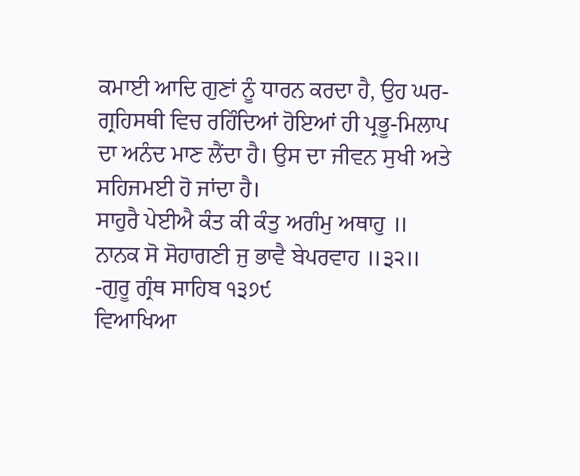ਕਮਾਈ ਆਦਿ ਗੁਣਾਂ ਨੂੰ ਧਾਰਨ ਕਰਦਾ ਹੈ, ਉਹ ਘਰ-ਗ੍ਰਹਿਸਥੀ ਵਿਚ ਰਹਿੰਦਿਆਂ ਹੋਇਆਂ ਹੀ ਪ੍ਰਭੂ-ਮਿਲਾਪ ਦਾ ਅਨੰਦ ਮਾਣ ਲੈਂਦਾ ਹੈ। ਉਸ ਦਾ ਜੀਵਨ ਸੁਖੀ ਅਤੇ ਸਹਿਜਮਈ ਹੋ ਜਾਂਦਾ ਹੈ।
ਸਾਹੁਰੈ ਪੇਈਐ ਕੰਤ ਕੀ ਕੰਤੁ ਅਗੰਮੁ ਅਥਾਹੁ ॥
ਨਾਨਕ ਸੋ ਸੋਹਾਗਣੀ ਜੁ ਭਾਵੈ ਬੇਪਰਵਾਹ ॥੩੨॥
-ਗੁਰੂ ਗ੍ਰੰਥ ਸਾਹਿਬ ੧੩੭੯
ਵਿਆਖਿਆ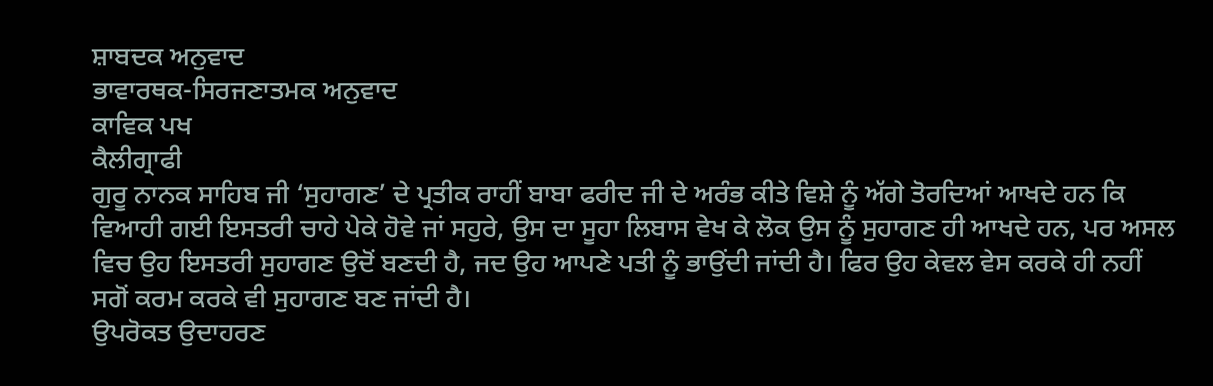ਸ਼ਾਬਦਕ ਅਨੁਵਾਦ
ਭਾਵਾਰਥਕ-ਸਿਰਜਣਾਤਮਕ ਅਨੁਵਾਦ
ਕਾਵਿਕ ਪਖ
ਕੈਲੀਗ੍ਰਾਫੀ
ਗੁਰੂ ਨਾਨਕ ਸਾਹਿਬ ਜੀ ‘ਸੁਹਾਗਣ’ ਦੇ ਪ੍ਰਤੀਕ ਰਾਹੀਂ ਬਾਬਾ ਫਰੀਦ ਜੀ ਦੇ ਅਰੰਭ ਕੀਤੇ ਵਿਸ਼ੇ ਨੂੰ ਅੱਗੇ ਤੋਰਦਿਆਂ ਆਖਦੇ ਹਨ ਕਿ ਵਿਆਹੀ ਗਈ ਇਸਤਰੀ ਚਾਹੇ ਪੇਕੇ ਹੋਵੇ ਜਾਂ ਸਹੁਰੇ, ਉਸ ਦਾ ਸੂਹਾ ਲਿਬਾਸ ਵੇਖ ਕੇ ਲੋਕ ਉਸ ਨੂੰ ਸੁਹਾਗਣ ਹੀ ਆਖਦੇ ਹਨ, ਪਰ ਅਸਲ ਵਿਚ ਉਹ ਇਸਤਰੀ ਸੁਹਾਗਣ ਉਦੋਂ ਬਣਦੀ ਹੈ, ਜਦ ਉਹ ਆਪਣੇ ਪਤੀ ਨੂੰ ਭਾਉਂਦੀ ਜਾਂਦੀ ਹੈ। ਫਿਰ ਉਹ ਕੇਵਲ ਵੇਸ ਕਰਕੇ ਹੀ ਨਹੀਂ ਸਗੋਂ ਕਰਮ ਕਰਕੇ ਵੀ ਸੁਹਾਗਣ ਬਣ ਜਾਂਦੀ ਹੈ।
ਉਪਰੋਕਤ ਉਦਾਹਰਣ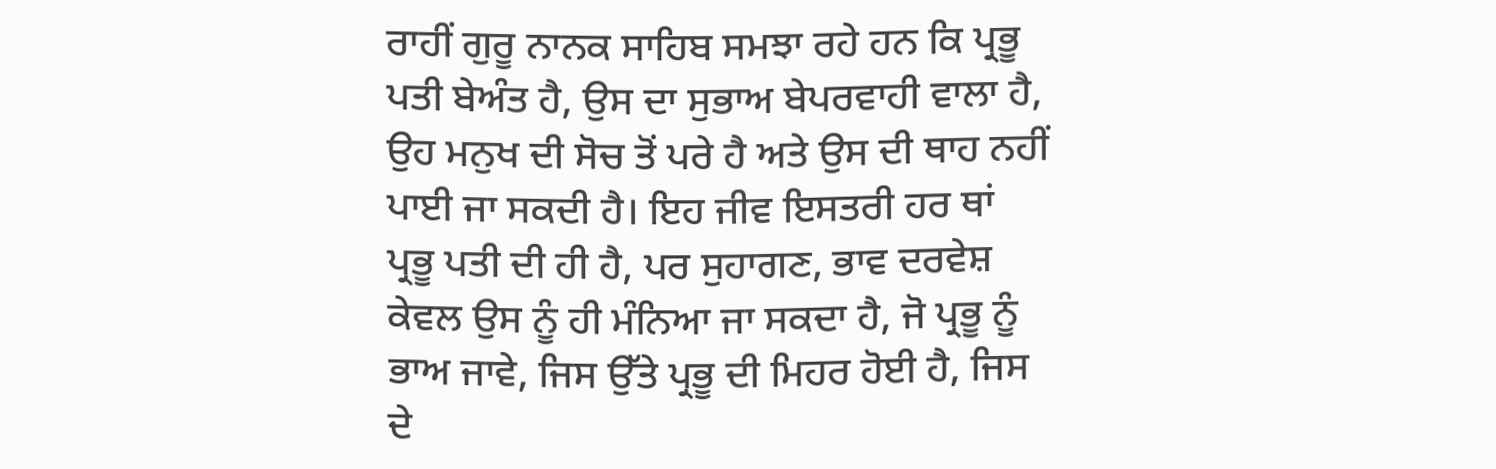ਰਾਹੀਂ ਗੁਰੂ ਨਾਨਕ ਸਾਹਿਬ ਸਮਝਾ ਰਹੇ ਹਨ ਕਿ ਪ੍ਰਭੂ ਪਤੀ ਬੇਅੰਤ ਹੈ, ਉਸ ਦਾ ਸੁਭਾਅ ਬੇਪਰਵਾਹੀ ਵਾਲਾ ਹੈ, ਉਹ ਮਨੁਖ ਦੀ ਸੋਚ ਤੋਂ ਪਰੇ ਹੈ ਅਤੇ ਉਸ ਦੀ ਥਾਹ ਨਹੀਂ ਪਾਈ ਜਾ ਸਕਦੀ ਹੈ। ਇਹ ਜੀਵ ਇਸਤਰੀ ਹਰ ਥਾਂ ਪ੍ਰਭੂ ਪਤੀ ਦੀ ਹੀ ਹੈ, ਪਰ ਸੁਹਾਗਣ, ਭਾਵ ਦਰਵੇਸ਼ ਕੇਵਲ ਉਸ ਨੂੰ ਹੀ ਮੰਨਿਆ ਜਾ ਸਕਦਾ ਹੈ, ਜੋ ਪ੍ਰਭੂ ਨੂੰ ਭਾਅ ਜਾਵੇ, ਜਿਸ ਉੱਤੇ ਪ੍ਰਭੂ ਦੀ ਮਿਹਰ ਹੋਈ ਹੈ, ਜਿਸ ਦੇ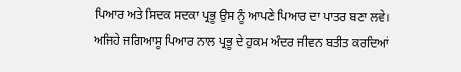ਪਿਆਰ ਅਤੇ ਸਿਦਕ ਸਦਕਾ ਪ੍ਰਭੂ ਉਸ ਨੂੰ ਆਪਣੇ ਪਿਆਰ ਦਾ ਪਾਤਰ ਬਣਾ ਲਵੇ। ਅਜਿਹੇ ਜਗਿਆਸੂ ਪਿਆਰ ਨਾਲ ਪ੍ਰਭੂ ਦੇ ਹੁਕਮ ਅੰਦਰ ਜੀਵਨ ਬਤੀਤ ਕਰਦਿਆਂ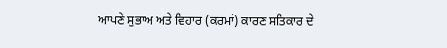ਆਪਣੇ ਸੁਭਾਅ ਅਤੇ ਵਿਹਾਰ (ਕਰਮਾਂ) ਕਾਰਣ ਸਤਿਕਾਰ ਦੇ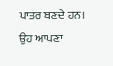ਪਾਤਰ ਬਣਦੇ ਹਨ। ਉਹ ਆਪਣਾ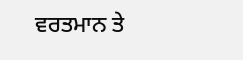ਵਰਤਮਾਨ ਤੇ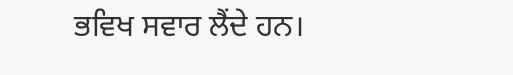ਭਵਿਖ ਸਵਾਰ ਲੈਂਦੇ ਹਨ।